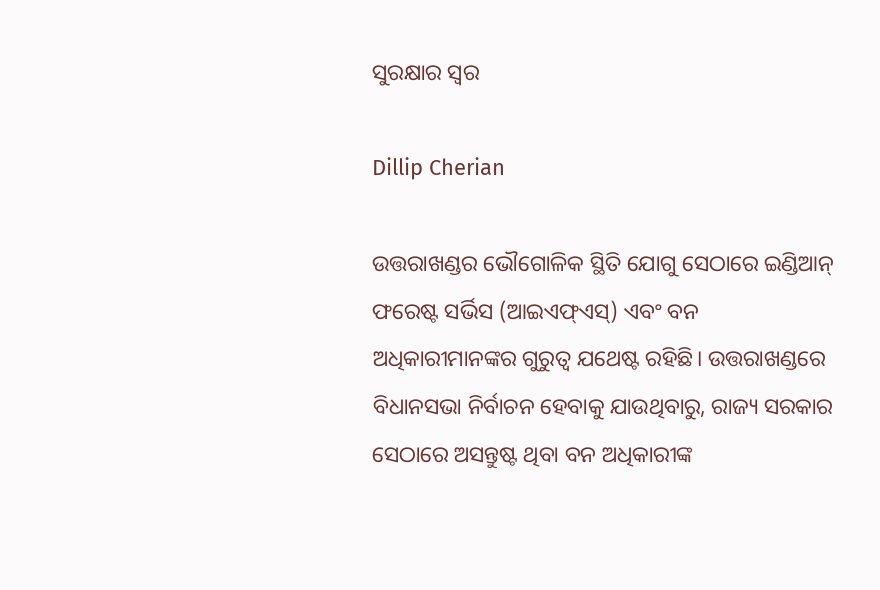ସୁରକ୍ଷାର ସ୍ୱର

Dillip Cherian

ଉତ୍ତରାଖଣ୍ଡର ଭୌଗୋଳିକ ସ୍ଥିତି ଯୋଗୁ ସେଠାରେ ଇଣ୍ଡିଆନ୍‌ ଫରେଷ୍ଟ ସର୍ଭିସ (ଆଇଏଫ୍‌ଏସ୍‌) ଏବଂ ବନ ଅଧିକାରୀମାନଙ୍କର ଗୁରୁତ୍ୱ ଯଥେଷ୍ଟ ରହିଛି। ଉତ୍ତରାଖଣ୍ଡରେ ବିଧାନସଭା ନିର୍ବାଚନ ହେବାକୁ ଯାଉଥିବାରୁ, ରାଜ୍ୟ ସରକାର ସେଠାରେ ଅସନ୍ତୁଷ୍ଟ ଥିବା ବନ ଅଧିକାରୀଙ୍କ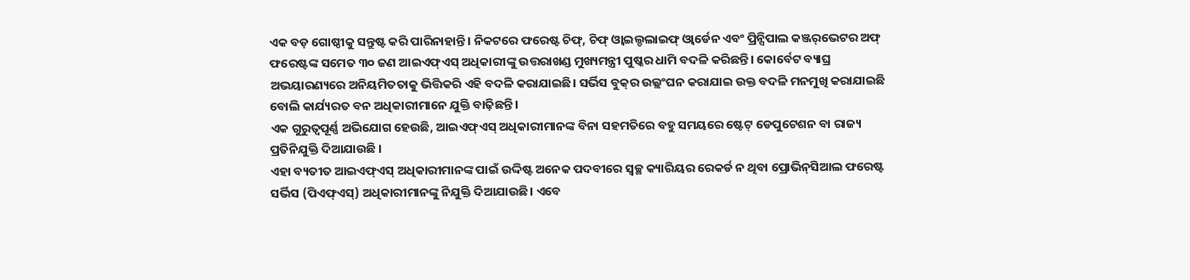ଏକ ବଡ଼ ଗୋଷ୍ଠୀକୁ ସନ୍ତୁଷ୍ଟ କରି ପାରିନାହାନ୍ତି। ନିକଟରେ ଫରେଷ୍ଟ ଚିଫ୍‌, ଚିଫ୍‌ ଓ୍ବାଇଲ୍ଡଲାଇଫ୍‌ ଓ୍ବାର୍ଡେନ ଏବଂ ପ୍ରିନ୍ସିପାଲ କଞ୍ଜର୍‌ଭେଟର ଅଫ୍‌ ଫରେଷ୍ଟଙ୍କ ସମେତ ୩୦ ଜଣ ଆଇଏଫ୍‌ଏସ୍‌ ଅଧିକାରୀଙ୍କୁ ଉତ୍ତରାଖଣ୍ଡ ମୁଖ୍ୟମନ୍ତ୍ରୀ ପୁଷ୍କର ଧାମି ବଦଳି କରିଛନ୍ତି। କୋର୍ବେଟ ବ୍ୟାଘ୍ର ଅଭୟାରଣ୍ୟରେ ଅନିୟମିତତାକୁ ଭିତ୍ତିକରି ଏହି ବଦଳି କରାଯାଇଛି। ସର୍ଭିସ ବୁକ୍‌ର ଉଲ୍ଲଂଘନ କରାଯାଇ ଉକ୍ତ ବଦଳି ମନମୁଖି କରାଯାଇଛି ବୋଲି କାର୍ଯ୍ୟରତ ବନ ଅଧିକାରୀମାନେ ଯୁକ୍ତି ବାଢ଼ିଛନ୍ତି ।
ଏକ ଗୁରୁତ୍ୱପୂର୍ଣ୍ଣ ଅଭିଯୋଗ ହେଉଛି, ଆଇଏଫ୍‌ଏସ୍‌ ଅଧିକାରୀମାନଙ୍କ ବିନା ସହମତିରେ ବହୁ ସମୟରେ ଷ୍ଟେଟ୍‌ ଡେପୁଟେଶନ ବା ରାଜ୍ୟ ପ୍ରତିନିଯୁକ୍ତି ଦିଆଯାଉଛି ।
ଏହା ବ୍ୟତୀତ ଆଇଏଫ୍‌ଏସ୍‌ ଅଧିକାରୀମାନଙ୍କ ପାଇଁ ଉଦ୍ଦିଷ୍ଟ ଅନେକ ପଦବୀରେ ସ୍ବଚ୍ଛ କ୍ୟାରିୟର ରେକର୍ଡ ନ ଥିବା ପ୍ରୋଭିନ୍‌ସିଆଲ ଫରେଷ୍ଟ ସର୍ଭିସ (ପିଏଫ୍‌ଏସ୍‌) ଅଧିକାରୀମାନଙ୍କୁ ନିଯୁକ୍ତି ଦିଆଯାଉଛି। ଏବେ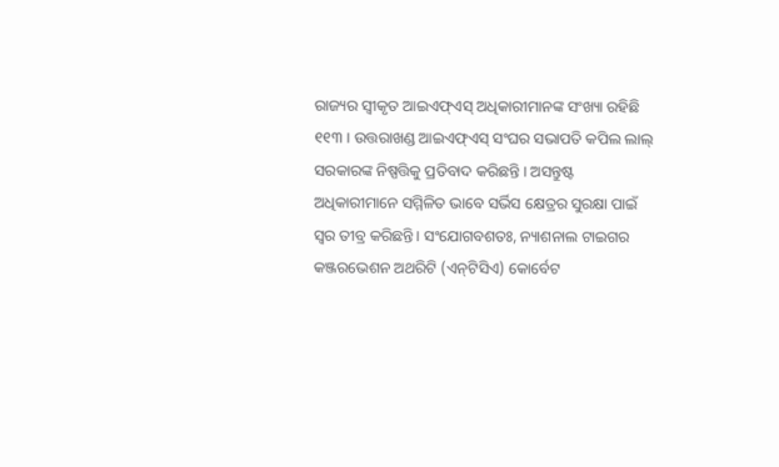ରାଜ୍ୟର ସ୍ବୀକୃତ ଆଇଏଫ୍‌ଏସ୍‌ ଅଧିକାରୀମାନଙ୍କ ସଂଖ୍ୟା ରହିଛି ୧୧୩ । ଉତ୍ତରାଖଣ୍ଡ ଆଇଏଫ୍‌ଏସ୍‌ ସଂଘର ସଭାପତି କପିଲ ଲାଲ୍‌ ସରକାରଙ୍କ ନିଷ୍ପତ୍ତିକୁ ପ୍ରତିବାଦ କରିଛନ୍ତି । ଅସନ୍ତୁଷ୍ଟ ଅଧିକାରୀମାନେ ସମ୍ମିଳିତ ଭାବେ ସର୍ଭିସ କ୍ଷେତ୍ରର ସୁରକ୍ଷା ପାଇଁ ସ୍ବର ତୀବ୍ର କରିଛନ୍ତି। ସଂଯୋଗବଶତଃ, ନ୍ୟାଶନାଲ ଟାଇଗର କଞ୍ଜରଭେଶନ ଅଥରିଟି (ଏନ୍‌ଟିସିଏ) କୋର୍ବେଟ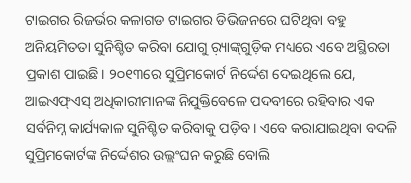ଟାଇଗର ରିଜର୍ଭର କଳାଗଡ ଟାଇଗର ଡିଭିଜନରେ ଘଟିଥିବା ବହୁ ଅନିୟମିତତା ସୁନିଶ୍ଚିତ କରିବା ଯୋଗୁ ର଼୍ୟାଙ୍କ୍‌ଗୁଡ଼ିକ ମଧ୍ୟରେ ଏବେ ଅସ୍ଥିରତା ପ୍ରକାଶ ପାଇଛି। ୨୦୧୩ରେ ସୁପ୍ରିମକୋର୍ଟ ନିର୍ଦ୍ଦେଶ ଦେଇଥିଲେ ଯେ, ଆଇଏଫ୍‌ଏସ୍‌ ଅଧିକାରୀମାନଙ୍କ ନିଯୁକ୍ତିବେଳେ ପଦବୀରେ ରହିବାର ଏକ ସର୍ବନିମ୍ନ କାର୍ଯ୍ୟକାଳ ସୁନିଶ୍ଚିତ କରିବାକୁ ପଡ଼ିବ। ଏବେ କରାଯାଇଥିବା ବଦଳି ସୁପ୍ରିମକୋର୍ଟଙ୍କ ନିର୍ଦ୍ଦେଶର ଉଲ୍ଲଂଘନ କରୁଛି ବୋଲି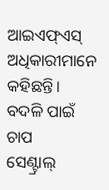ଆଇଏଫ୍‌ଏସ୍‌ ଅଧିକାରୀମାନେ କହିଛନ୍ତି।
ବଦଳି ପାଇଁ ଚାପ
ସେଣ୍ଟ୍ରାଲ୍‌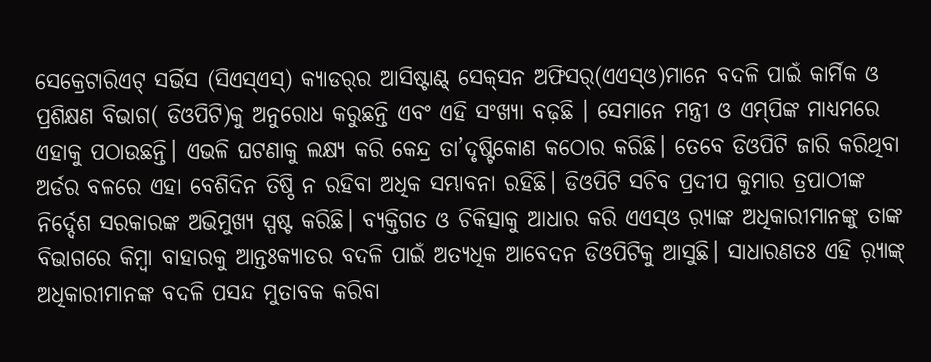ସେକ୍ରେଟାରିଏଟ୍‌ ସର୍ଭିସ (ସିଏସ୍‌ଏସ୍‌) କ୍ୟାଡର୍‌ର ଆସିଷ୍ଟାଣ୍ଟ୍‌ ସେକ୍‌ସନ ଅଫିସର୍‌(ଏଏସ୍‌ଓ)ମାନେ ବଦଳି ପାଇଁ କାର୍ମିକ ଓ ପ୍ରଶିକ୍ଷଣ ବିଭାଗ( ଡିଓପିଟି)କୁ ଅନୁରୋଧ କରୁଛନ୍ତି ଏବଂ ଏହି ସଂଖ୍ୟା ବଢ଼ଛି । ସେମାନେ ମନ୍ତ୍ରୀ ଓ ଏମ୍‌ପିଙ୍କ ମାଧ୍ୟମରେ ଏହାକୁ ପଠାଉଛନ୍ତି। ଏଭଳି ଘଟଣାକୁ ଲକ୍ଷ୍ୟ କରି କେନ୍ଦ୍ର ତା’ଦୃଷ୍ଟିକୋଣ କଠୋର କରିଛି। ତେବେ ଡିଓପିଟି ଜାରି କରିଥିବା ଅର୍ଡର ବଳରେ ଏହା ବେଶିଦିନ ତିଷ୍ଠି ନ ରହିବା ଅଧିକ ସମ୍ଭାବନା ରହିଛି। ଡିଓପିଟି ସଚିବ ପ୍ରଦୀପ କୁମାର ତ୍ରପାଠୀଙ୍କ ନିର୍ଦ୍ଦେଶ ସରକାରଙ୍କ ଅଭିମୁଖ୍ୟ ସ୍ପଷ୍ଟ କରିଛି। ବ୍ୟକ୍ତିଗତ ଓ ଚିକିତ୍ସାକୁ ଆଧାର କରି ଏଏସ୍‌ଓ ର଼୍ୟାଙ୍କ ଅଧିକାରୀମାନଙ୍କୁ ତାଙ୍କ ବିଭାଗରେ କିମ୍ବା ବାହାରକୁ ଆନ୍ତଃକ୍ୟାଡର ବଦଳି ପାଇଁ ଅତ୍ୟଧିକ ଆବେଦନ ଡିଓପିଟିକୁ ଆସୁଛି। ସାଧାରଣତଃ ଏହି ର଼୍ୟାଙ୍କ୍‌ ଅଧିକାରୀମାନଙ୍କ ବଦଳି ପସନ୍ଦ ମୁତାବକ କରିବା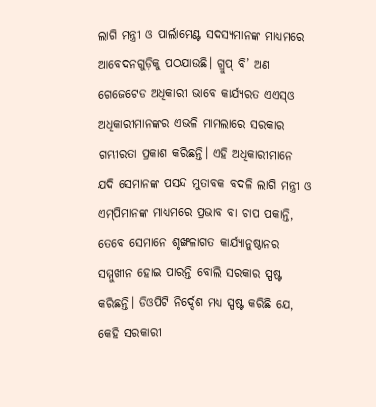ଲାଗି ମନ୍ତ୍ରୀ ଓ ପାର୍ଲାମେଣ୍ଟ ସଦସ୍ୟମାନଙ୍କ ମାଧ୍ୟମରେ ଆବେଦନଗୁଡ଼ିକୁ ପଠଯାଉଛି। ଗ୍ରୁପ୍‌ ବି’ ଅଣ ଗେଜେଟେଡ ଅଧିକାରୀ ଭାବେ କାର୍ଯ୍ୟରତ ଏଏସ୍‌ଓ ଅଧିକାରୀମାନଙ୍କର ଏଭଳି ମାମଲାରେ ସରକାର ଗମ୍ଭୀରତା ପ୍ରକାଶ କରିଛନ୍ତି। ଏହି ଅଧିକାରୀମାନେ ଯଦି ସେମାନଙ୍କ ପସନ୍ଦ ମୁତାବକ ବଦଳି ଲାଗି ମନ୍ତ୍ରୀ ଓ ଏମ୍‌ପିମାନଙ୍କ ମାଧ୍ୟମରେ ପ୍ରଭାବ ବା ଚାପ ପକାନ୍ତି, ତେବେ ସେମାନେ ଶୃଙ୍ଖଳାଗତ କାର୍ଯ୍ୟାନୁଷ୍ଠାନର ସମ୍ମୁଖୀନ ହୋଇ ପାରନ୍ତି ବୋଲି ସରକାର ସ୍ପଷ୍ଟ କରିଛନ୍ତି। ଡିଓପିଟି ନିର୍ଦ୍ଦେଶ ମଧ୍ୟ ସ୍ପଷ୍ଟ କରିଛି ଯେ, କେହି ସରକାରୀ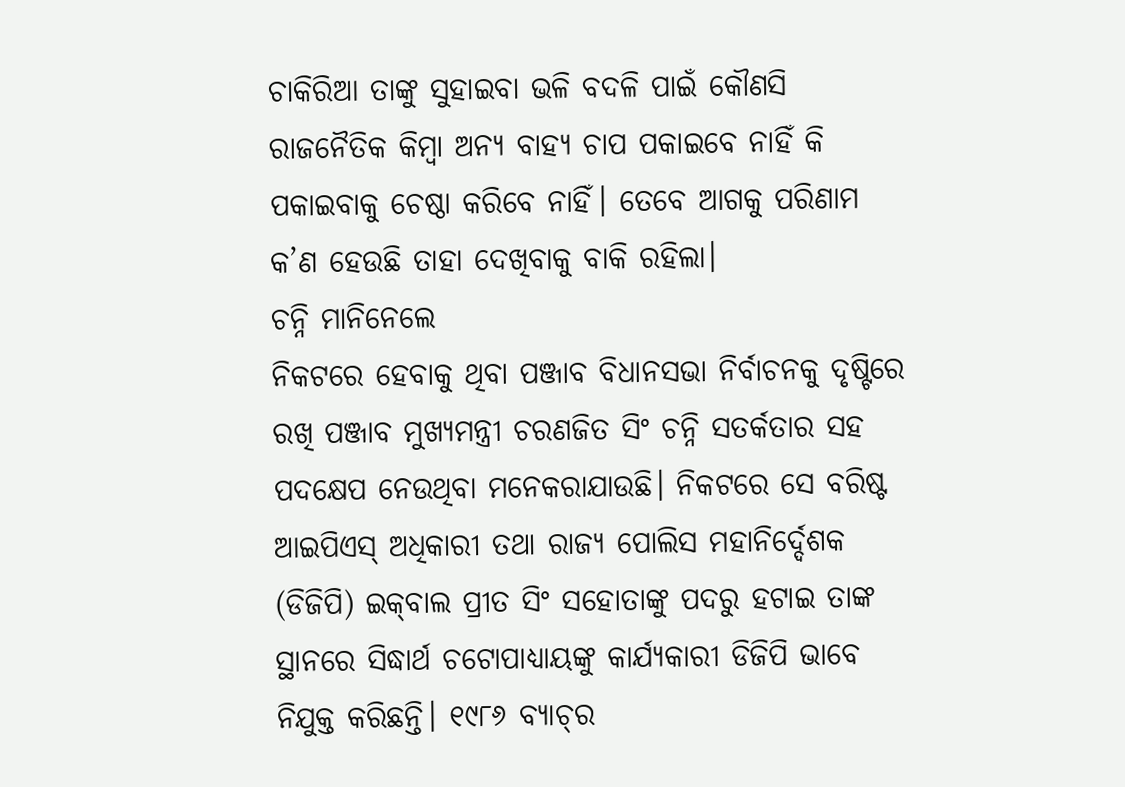ଚାକିରିଆ ତାଙ୍କୁ ସୁହାଇବା ଭଳି ବଦଳି ପାଇଁ କୌଣସି ରାଜନୈତିକ କିମ୍ବା ଅନ୍ୟ ବାହ୍ୟ ଚାପ ପକାଇବେ ନାହିଁ କି ପକାଇବାକୁ ଚେଷ୍ଠା କରିବେ ନାହିଁ। ତେବେ ଆଗକୁ ପରିଣାମ କ’ଣ ହେଉଛି ତାହା ଦେଖିବାକୁ ବାକି ରହିଲା।
ଚନ୍ନି ମାନିନେଲେ
ନିକଟରେ ହେବାକୁ ଥିବା ପଞ୍ଜାବ ବିଧାନସଭା ନିର୍ବାଚନକୁ ଦୃଷ୍ଟିରେ ରଖି ପଞ୍ଜାବ ମୁଖ୍ୟମନ୍ତ୍ରୀ ଚରଣଜିତ ସିଂ ଚନ୍ନି ସତର୍କତାର ସହ ପଦକ୍ଷେପ ନେଉଥିବା ମନେକରାଯାଉଛି। ନିକଟରେ ସେ ବରିଷ୍ଟ ଆଇପିଏସ୍‌ ଅଧିକାରୀ ତଥା ରାଜ୍ୟ ପୋଲିସ ମହାନିର୍ଦ୍ଦେଶକ (ଡିଜିପି) ଇକ୍‌ବାଲ ପ୍ରୀତ ସିଂ ସହୋତାଙ୍କୁ ପଦରୁ ହଟାଇ ତାଙ୍କ ସ୍ଥାନରେ ସିଦ୍ଧାର୍ଥ ଚଟୋପାଧ୍ୟାୟଙ୍କୁ କାର୍ଯ୍ୟକାରୀ ଡିଜିପି ଭାବେ ନିଯୁକ୍ତ କରିଛନ୍ତି। ୧୯୮୬ ବ୍ୟାଚ୍‌ର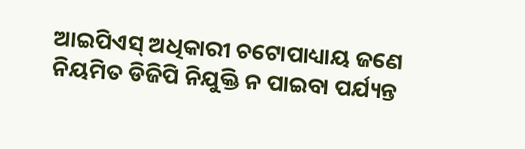ଆଇପିଏସ୍‌ ଅଧିକାରୀ ଚଟୋପାଧ୍ୟାୟ ଜଣେ ନିୟମିତ ଡିଜିପି ନିଯୁକ୍ତି ନ ପାଇବା ପର୍ଯ୍ୟନ୍ତ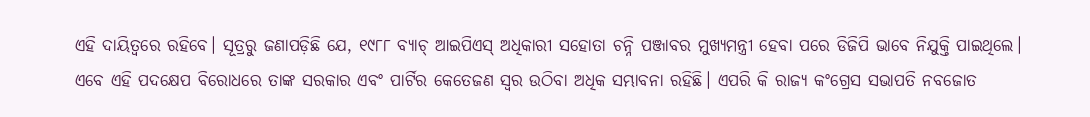ଏହି ଦାୟିତ୍ୱରେ ରହିବେ। ସୂତ୍ରରୁ ଜଣାପଡ଼ିଛି ଯେ, ୧୯୮୮ ବ୍ୟାଚ୍‌ ଆଇପିଏସ୍‌ ଅଧିକାରୀ ସହୋତା ଚନ୍ନି ପଞ୍ଜାବର ମୁଖ୍ୟମନ୍ତ୍ରୀ ହେବା ପରେ ଡିଜିପି ଭାବେ ନିଯୁକ୍ତି ପାଇଥିଲେ। ଏବେ ଏହି ପଦକ୍ଷେପ ବିରୋଧରେ ତାଙ୍କ ସରକାର ଏବଂ ପାର୍ଟିର କେତେଜଣ ସ୍ବର ଉଠିବା ଅଧିକ ସମ୍ଭାବନା ରହିଛି। ଏପରି କି ରାଜ୍ୟ କଂଗ୍ରେସ ସଭାପତି ନବଜୋତ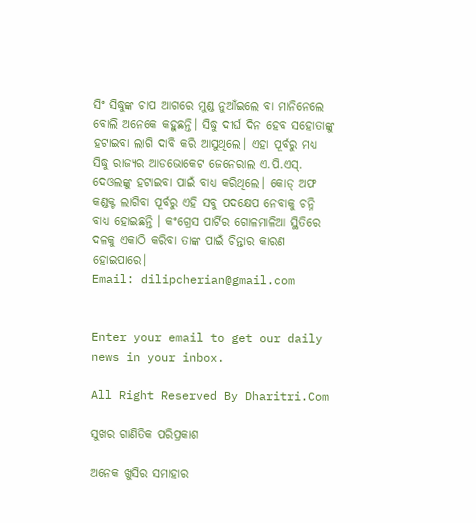ସିଂ ସିଦ୍ଧୁଙ୍କ ଚାପ ଆଗରେ ମୁଣ୍ଡ ନୁଆଁଇଲେ ବା ମାନିନେଲେ ବୋଲି ଅନେକେ କହୁଛନ୍ତି। ସିଦ୍ଧୁ ଦୀର୍ଘ ଦିନ ହେବ ସହୋତାଙ୍କୁ ହଟାଇବା ଲାଗି ଦାବି କରି ଆସୁଥିଲେ। ଏହା ପୂର୍ବରୁ ମଧ୍ୟ ସିଦ୍ଧୁ ରାଜ୍ୟର ଆଡଭୋକେଟ ଜେନେରାଲ ଏ.ପି.ଏସ୍‌. ଦେଓଲଙ୍କୁ ହଟାଇବା ପାଇଁ ବାଧ୍ୟ କରିଥିଲେ। କୋଡ୍‌ ଅଫ କଣ୍ଡକ୍ଟ ଲାଗିବା ପୂର୍ବରୁ ଏହି ସବୁ ପଦକ୍ଷେପ ନେବାକୁ ଚନ୍ନି ବାଧ୍ୟ ହୋଇଛନ୍ତି । କଂଗ୍ରେସ ପାର୍ଟିର ଗୋଳମାଳିଆ ସ୍ଥିତିରେ ଦଳକୁ ଏକାଠି କରିବା ତାଙ୍କ ପାଇଁ ଚିନ୍ତାର କାରଣ ହୋଇପାରେ।
Email: dilipcherian@gmail.com


Enter your email to get our daily news in your inbox.

All Right Reserved By Dharitri.Com

ସୁଖର ଗାଣିତିକ ପରିପ୍ରକାଶ

ଅନେକ ଖୁସିର ସମାହାର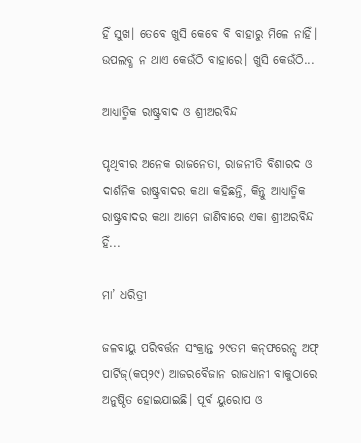ହିଁ ସୁଖ। ତେବେ ଖୁସି କେବେ ବି ବାହାରୁ ମିଳେ ନାହିଁ। ଉପଲବ୍ଧ ନ ଥାଏ କେଉଁଠି ବାହାରେ। ଖୁସି କେଉଁଠି...

ଆଧ୍ୟାତ୍ମିକ ରାଷ୍ଟ୍ରବାଦ ଓ ଶ୍ରୀଅରବିନ୍ଦ

ପୃଥିବୀର ଅନେକ ରାଜନେତା, ରାଜନୀତି ବିଶାରଦ ଓ ଦାର୍ଶନିକ ରାଷ୍ଟ୍ରବାଦର କଥା କହିଛନ୍ତି, କିନ୍ତୁ ଆଧ୍ୟାତ୍ମିକ ରାଷ୍ଟ୍ରବାଦର କଥା ଆମେ ଜାଣିବାରେ ଏକା ଶ୍ରୀଅରବିନ୍ଦ ହିଁ...

ମା’ ଧରିତ୍ରୀ

ଜଳବାୟୁ ପରିବର୍ତ୍ତନ ସଂକ୍ରାନ୍ତ ୨୯ତମ କନ୍‌ଫରେନ୍ସ ଅଫ୍‌ ପାର୍ଟିଜ୍‌(କପ୍‌୨୯) ଆଜରବୈଜାନ ରାଜଧାନୀ ବାକୁଠାରେ ଅନୁଷ୍ଠିତ ହୋଇଯାଇଛି। ପୂର୍ବ ୟୁରୋପ ଓ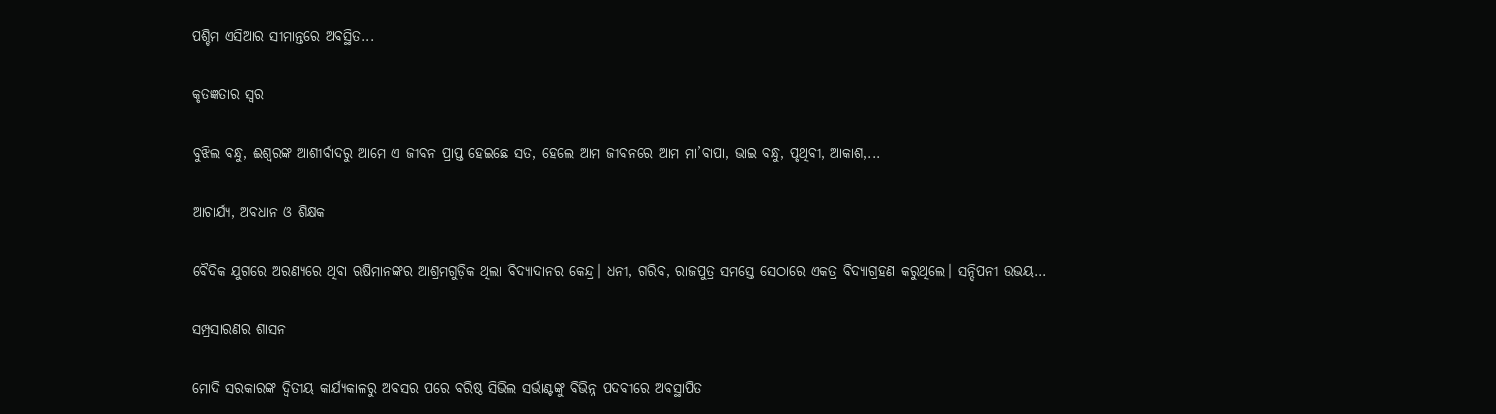ପଶ୍ଚିମ ଏସିଆର ସୀମାନ୍ତରେ ଅବସ୍ଥିତ...

କୃତଜ୍ଞତାର ସ୍ବର

ବୁଝିଲ ବନ୍ଧୁ, ଈଶ୍ବରଙ୍କ ଆଶୀର୍ବାଦରୁ ଆମେ ଏ ଜୀବନ ପ୍ରାପ୍ତ ହେଇଛେ ସତ, ହେଲେ ଆମ ଜୀବନରେ ଆମ ମା’ବାପା, ଭାଇ ବନ୍ଧୁ, ପୃଥିବୀ, ଆକାଶ,...

ଆଚାର୍ଯ୍ୟ, ଅବଧାନ ଓ ଶିକ୍ଷକ

ବୈଦିକ ଯୁଗରେ ଅରଣ୍ୟରେ ଥିବା ଋଷିମାନଙ୍କର ଆଶ୍ରମଗୁଡ଼ିକ ଥିଲା ବିଦ୍ୟାଦାନର କେନ୍ଦ୍ର। ଧନୀ, ଗରିବ, ରାଜପୁତ୍ର ସମସ୍ତେ ସେଠାରେ ଏକତ୍ର ବିଦ୍ୟାଗ୍ରହଣ କରୁଥିଲେ। ସନ୍ଦିପନୀ ଉଭୟ...

ସମ୍ପ୍ରସାରଣର ଶାସନ

ମୋଦି ସରକାରଙ୍କ ଦ୍ୱିତୀୟ କାର୍ଯ୍ୟକାଳରୁ ଅବସର ପରେ ବରିଷ୍ଠ ସିଭିଲ ସର୍ଭାଣ୍ଟଙ୍କୁ ବିଭିନ୍ନ ପଦବୀରେ ଅବସ୍ଥାପିତ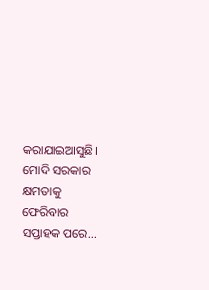କରାଯାଇଆସୁଛି। ମୋଦି ସରକାର କ୍ଷମତାକୁ ଫେରିବାର ସପ୍ତାହକ ପରେ...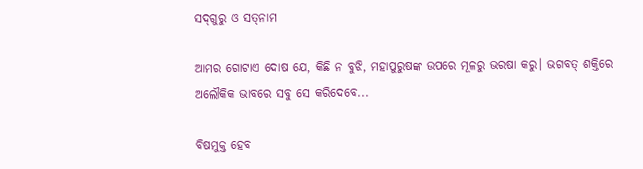ସଦ୍‌ଗୁରୁ ଓ ସତ୍‌ନାମ

ଆମର ଗୋଟାଏ ଦୋଷ ଯେ, କିଛି ନ ବୁଝି, ମହାପୁରୁଷଙ୍କ ଉପରେ ମୂଳରୁ ଭରଷା କରୁ। ଭଗବତ୍‌ ଶକ୍ତିରେ ଅଲୌକିକ ଭାବରେ ସବୁ ସେ କରିଦେବେ...

ବିଷମୁକ୍ତ ହେବ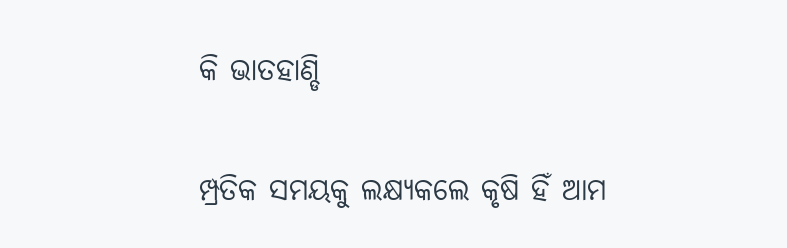କି ଭାତହାଣ୍ଡି

ମ୍ପ୍ରତିକ ସମୟକୁ ଲକ୍ଷ୍ୟକଲେ କୃଷି ହିଁ ଆମ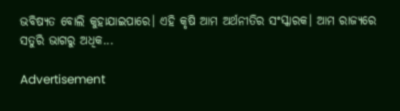ଭବିଷ୍ୟତ ବୋଲି କୁହାଯାଇପାରେ। ଏହି କୃଷି ଆମ ଅର୍ଥନୀତିର ସଂସ୍କାରକ। ଆମ ରାଜ୍ୟରେ ସତୁରି ଭାଗରୁ ଅଧିକ...

Advertisement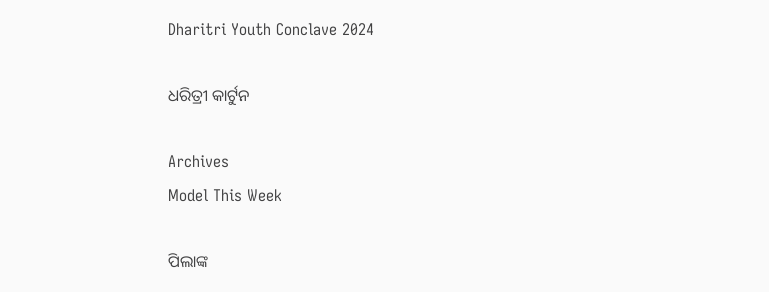Dharitri Youth Conclave 2024

ଧରିତ୍ରୀ କାର୍ଟୁନ

Archives
Model This Week

ପିଲାଙ୍କ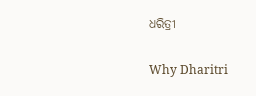ଧରିତ୍ରୀ

Why Dharitri